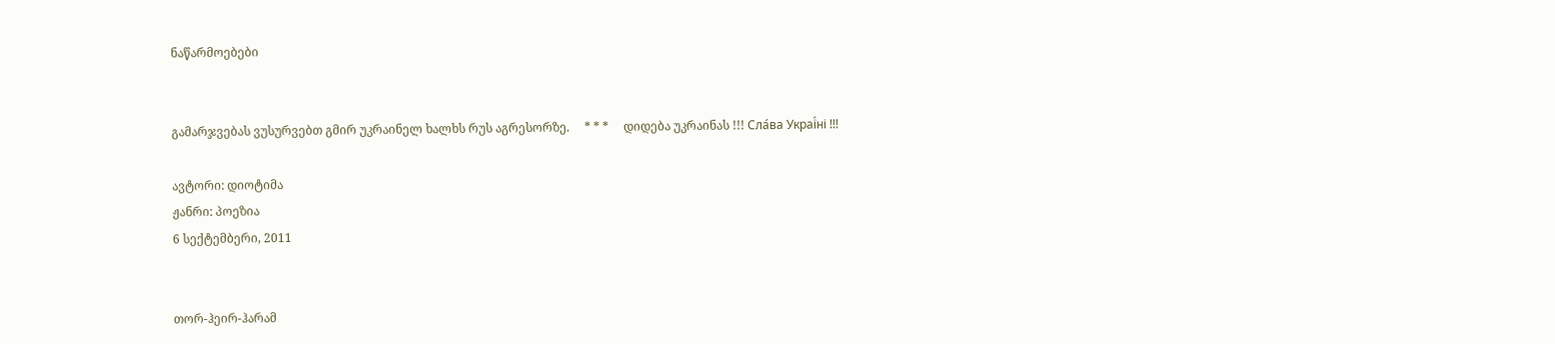ნაწარმოებები


გამარჯვებას ვუსურვებთ გმირ უკრაინელ ხალხს რუს აგრესორზე.     * * *     დიდება უკრაინას !!! Сла́ва Украї́ні !!!

ავტორი: დიოტიმა
ჟანრი: პოეზია
6 სექტემბერი, 2011


თორ-ჰეირ-ჰარამ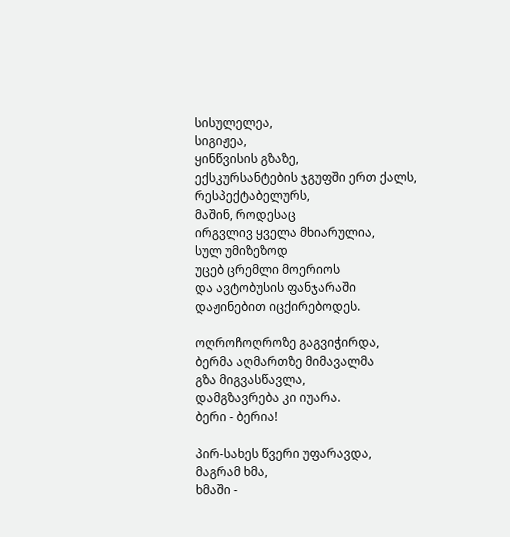სისულელეა,
სიგიჟეა,
ყინწვისის გზაზე,
ექსკურსანტების ჯგუფში ერთ ქალს,
რესპექტაბელურს,
მაშინ, როდესაც
ირგვლივ ყველა მხიარულია,
სულ უმიზეზოდ
უცებ ცრემლი მოერიოს
და ავტობუსის ფანჯარაში
დაჟინებით იცქირებოდეს.

ოღროჩოღროზე გაგვიჭირდა,
ბერმა აღმართზე მიმავალმა
გზა მიგვასწავლა,
დამგზავრება კი იუარა.
ბერი - ბერია!

პირ-სახეს წვერი უფარავდა,
მაგრამ ხმა,
ხმაში -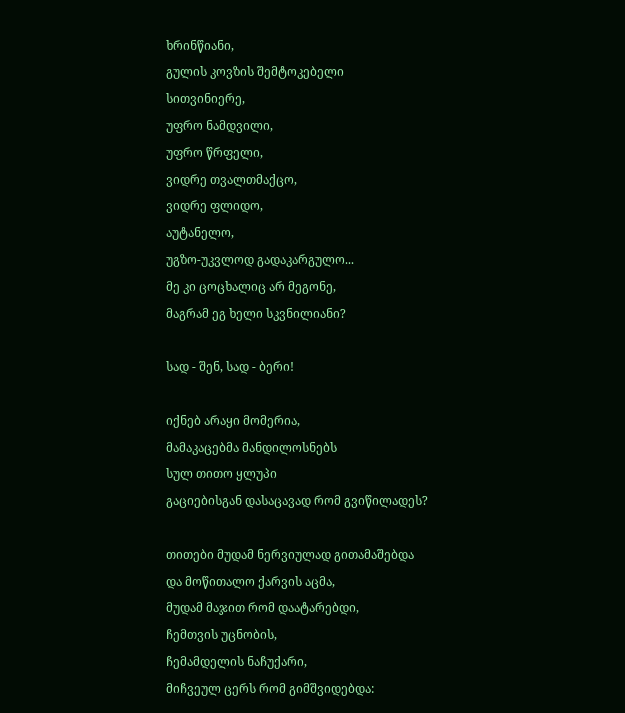ხრინწიანი,
გულის კოვზის შემტოკებელი
სითვინიერე,
უფრო ნამდვილი,
უფრო წრფელი,
ვიდრე თვალთმაქცო,
ვიდრე ფლიდო,
აუტანელო,
უგზო-უკვლოდ გადაკარგულო...
მე კი ცოცხალიც არ მეგონე,
მაგრამ ეგ ხელი სკვნილიანი?

სად - შენ, სად - ბერი!

იქნებ არაყი მომერია,
მამაკაცებმა მანდილოსნებს
სულ თითო ყლუპი
გაციებისგან დასაცავად რომ გვიწილადეს?

თითები მუდამ ნერვიულად გითამაშებდა
და მოწითალო ქარვის აცმა,
მუდამ მაჯით რომ დაატარებდი,
ჩემთვის უცნობის,
ჩემამდელის ნაჩუქარი,
მიჩვეულ ცერს რომ გიმშვიდებდა: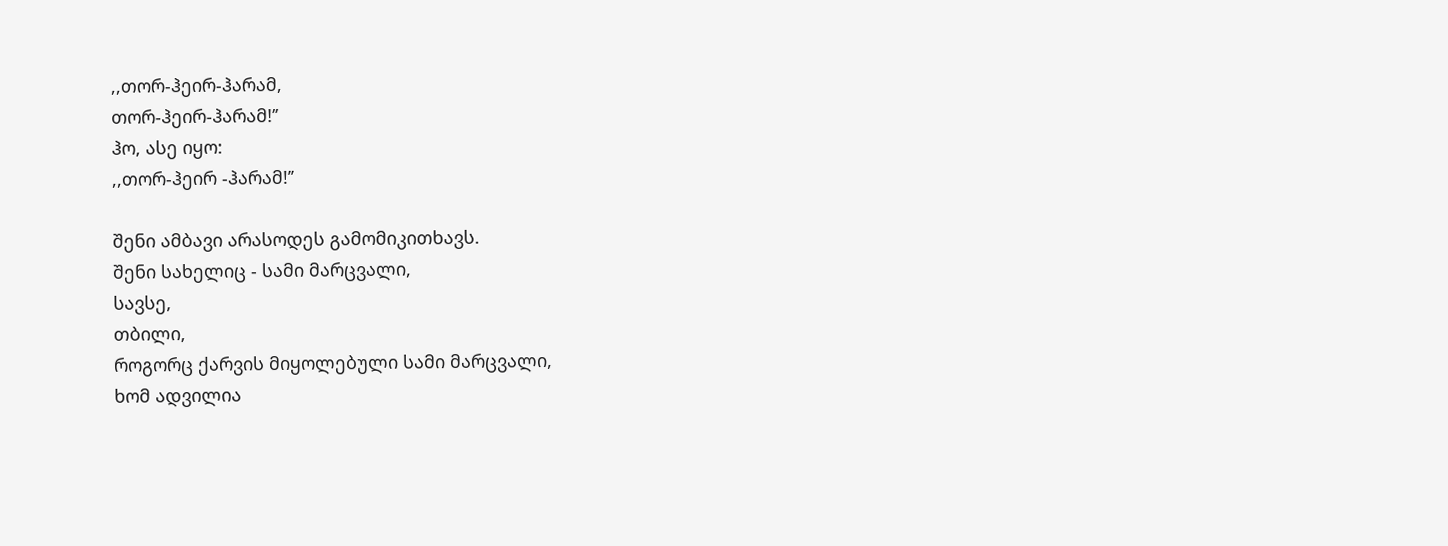,,თორ-ჰეირ-ჰარამ,
თორ-ჰეირ-ჰარამ!’’
ჰო, ასე იყო:
,,თორ-ჰეირ -ჰარამ!’’

შენი ამბავი არასოდეს გამომიკითხავს.
შენი სახელიც - სამი მარცვალი,
სავსე,
თბილი,
როგორც ქარვის მიყოლებული სამი მარცვალი,
ხომ ადვილია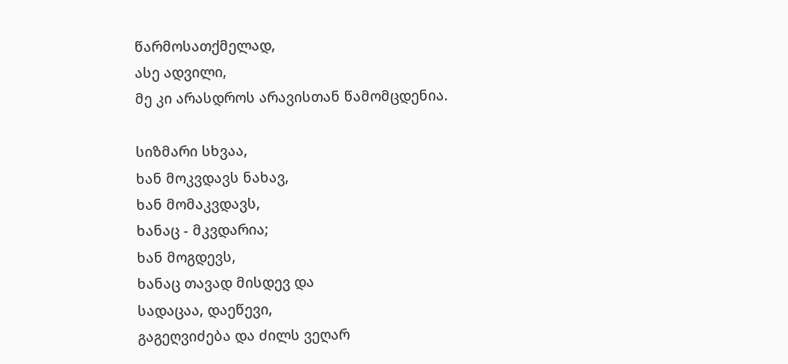წარმოსათქმელად,
ასე ადვილი,
მე კი არასდროს არავისთან წამომცდენია.

სიზმარი სხვაა,
ხან მოკვდავს ნახავ,
ხან მომაკვდავს,
ხანაც - მკვდარია;
ხან მოგდევს,
ხანაც თავად მისდევ და
სადაცაა, დაეწევი,
გაგეღვიძება და ძილს ვეღარ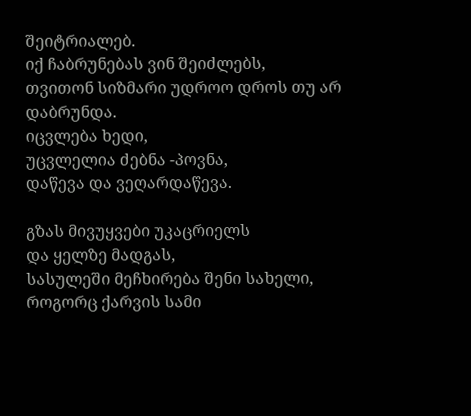შეიტრიალებ.
იქ ჩაბრუნებას ვინ შეიძლებს,
თვითონ სიზმარი უდროო დროს თუ არ დაბრუნდა.
იცვლება ხედი,
უცვლელია ძებნა -პოვნა,
დაწევა და ვეღარდაწევა.

გზას მივუყვები უკაცრიელს
და ყელზე მადგას,
სასულეში მეჩხირება შენი სახელი,
როგორც ქარვის სამი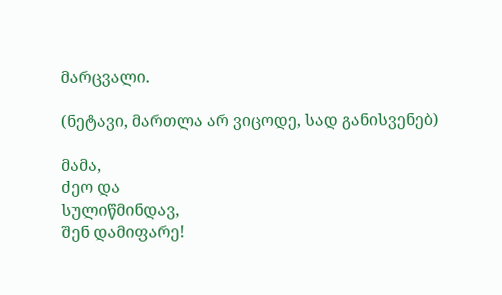მარცვალი.

(ნეტავი, მართლა არ ვიცოდე, სად განისვენებ)

მამა,
ძეო და
სულიწმინდავ,
შენ დამიფარე!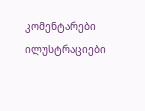კომენტარები ილუსტრაციები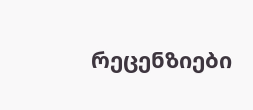რეცენზიები